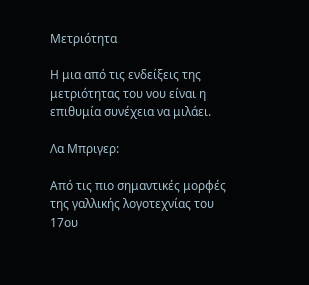Μετριότητα

Η μια από τις ενδείξεις της μετριότητας του νου είναι η επιθυμία συνέχεια να μιλάει.

Λα Μπριγερ:

Από τις πιο σημαντικές μορφές της γαλλικής λογοτεχνίας του 17ου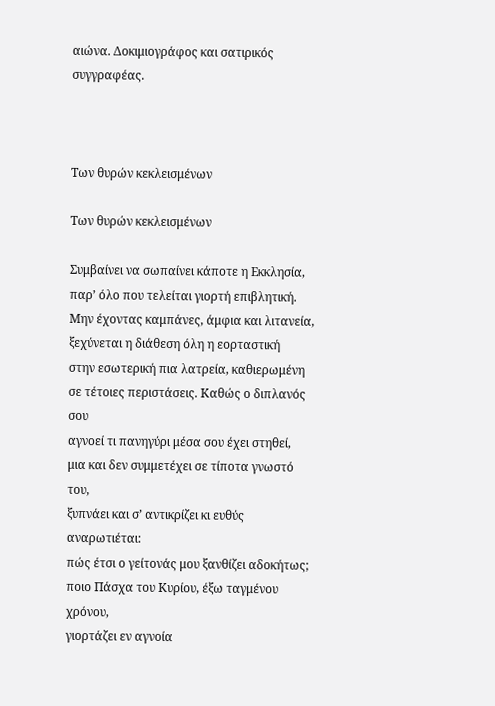αιώνα. Δοκιμιογράφος και σατιρικός συγγραφέας.



Των θυρών κεκλεισμένων

Των θυρών κεκλεισμένων

Συμβαίνει να σωπαίνει κάποτε η Εκκλησία,
παρ’ όλο που τελείται γιορτή επιβλητική.
Μην έχοντας καμπάνες, άμφια και λιτανεία,
ξεχύνεται η διάθεση όλη η εορταστική
στην εσωτερική πια λατρεία, καθιερωμένη
σε τέτοιες περιστάσεις. Καθώς ο διπλανός σου
αγνοεί τι πανηγύρι μέσα σου έχει στηθεί,
μια και δεν συμμετέχει σε τίποτα γνωστό του,
ξυπνάει και σ’ αντικρίζει κι ευθύς αναρωτιέται:
πώς έτσι ο γείτονάς μου ξανθίζει αδοκήτως;
ποιο Πάσχα του Κυρίου, έξω ταγμένου χρόνου,
γιορτάζει εν αγνοία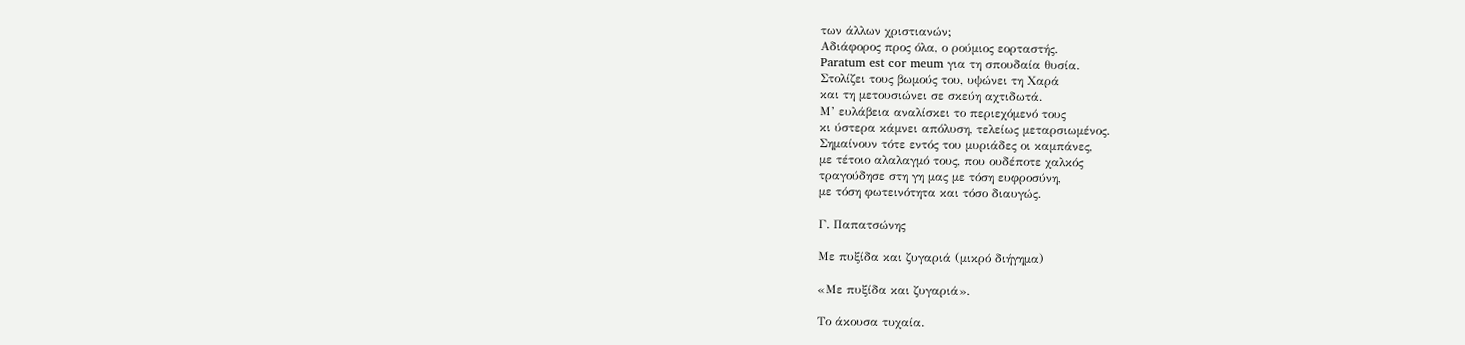των άλλων χριστιανών;
Αδιάφορος προς όλα, ο ρούμιος εορταστής.
Paratum est cor meum για τη σπουδαία θυσία.
Στολίζει τους βωμούς του, υψώνει τη Χαρά
και τη μετουσιώνει σε σκεύη αχτιδωτά.
Μ’ ευλάβεια αναλίσκει το περιεχόμενό τους
κι ύστερα κάμνει απόλυση, τελείως μεταρσιωμένος.
Σημαίνουν τότε εντός του μυριάδες οι καμπάνες,
με τέτοιο αλαλαγμό τους, που ουδέποτε χαλκός
τραγούδησε στη γη μας με τόση ευφροσύνη,
με τόση φωτεινότητα και τόσο διαυγώς.

Γ. Παπατσώνης

Με πυξίδα και ζυγαριά (μικρό διήγημα)

«Με πυξίδα και ζυγαριά».

Το άκουσα τυχαία.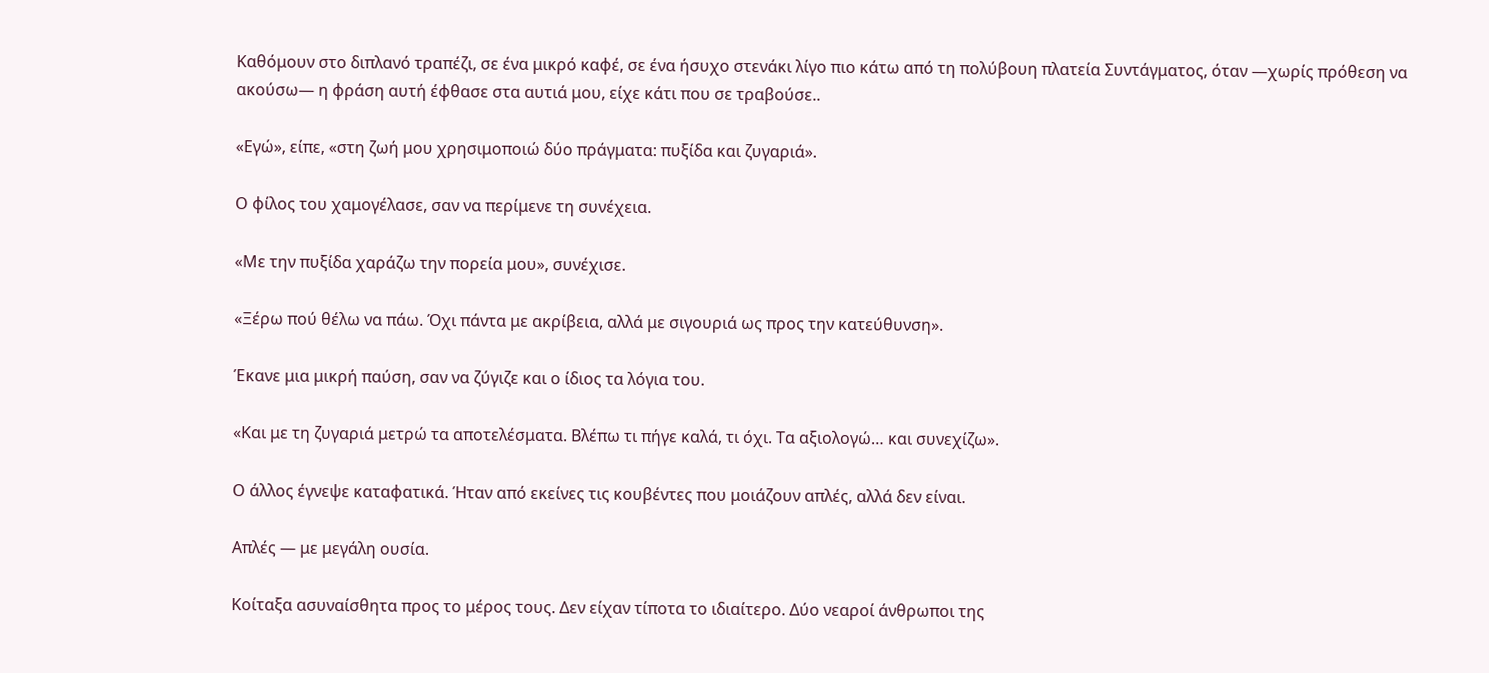Καθόμουν στο διπλανό τραπέζι, σε ένα μικρό καφέ, σε ένα ήσυχο στενάκι λίγο πιο κάτω από τη πολύβουη πλατεία Συντάγματος, όταν —χωρίς πρόθεση να ακούσω— η φράση αυτή έφθασε στα αυτιά μου, είχε κάτι που σε τραβούσε..

«Εγώ», είπε, «στη ζωή μου χρησιμοποιώ δύο πράγματα: πυξίδα και ζυγαριά».

Ο φίλος του χαμογέλασε, σαν να περίμενε τη συνέχεια.

«Με την πυξίδα χαράζω την πορεία μου», συνέχισε.

«Ξέρω πού θέλω να πάω. Όχι πάντα με ακρίβεια, αλλά με σιγουριά ως προς την κατεύθυνση».

Έκανε μια μικρή παύση, σαν να ζύγιζε και ο ίδιος τα λόγια του.

«Και με τη ζυγαριά μετρώ τα αποτελέσματα. Βλέπω τι πήγε καλά, τι όχι. Τα αξιολογώ… και συνεχίζω».

Ο άλλος έγνεψε καταφατικά. Ήταν από εκείνες τις κουβέντες που μοιάζουν απλές, αλλά δεν είναι.

Απλές — με μεγάλη ουσία.

Κοίταξα ασυναίσθητα προς το μέρος τους. Δεν είχαν τίποτα το ιδιαίτερο. Δύο νεαροί άνθρωποι της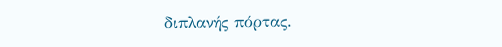διπλανής πόρτας.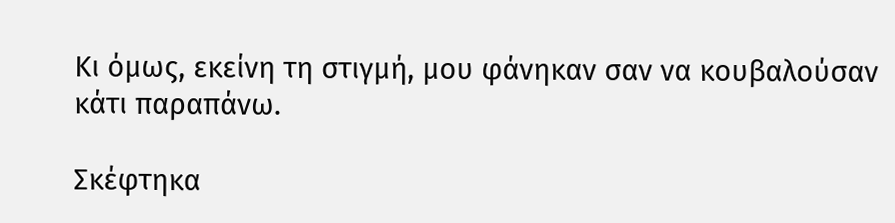Κι όμως, εκείνη τη στιγμή, μου φάνηκαν σαν να κουβαλούσαν κάτι παραπάνω.

Σκέφτηκα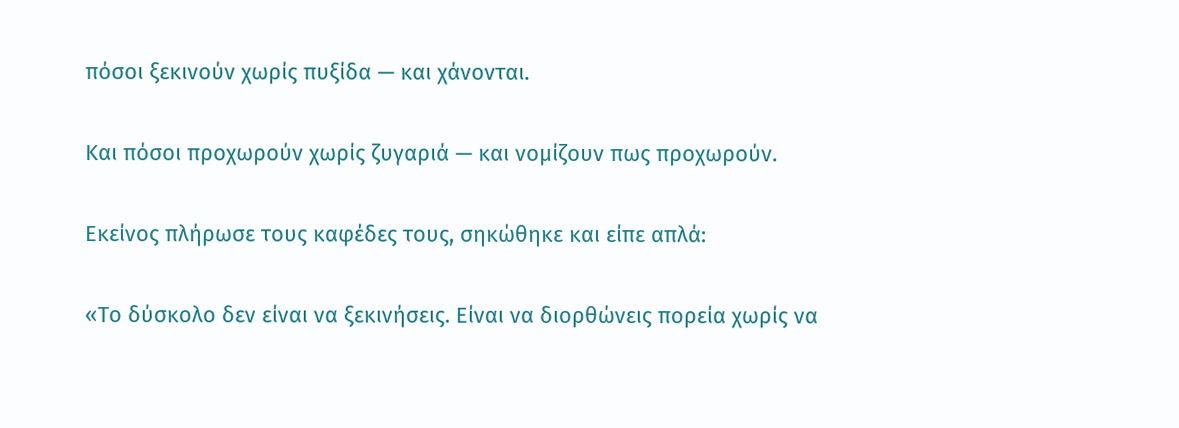πόσοι ξεκινούν χωρίς πυξίδα — και χάνονται.

Και πόσοι προχωρούν χωρίς ζυγαριά — και νομίζουν πως προχωρούν.

Εκείνος πλήρωσε τους καφέδες τους, σηκώθηκε και είπε απλά:

«Το δύσκολο δεν είναι να ξεκινήσεις. Είναι να διορθώνεις πορεία χωρίς να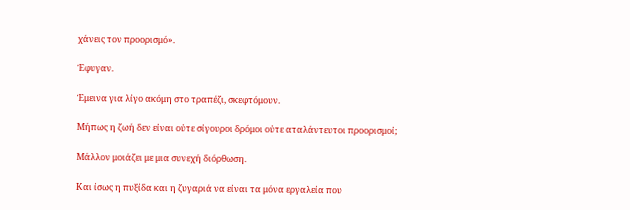χάνεις τον προορισμό».

Έφυγαν.

Έμεινα για λίγο ακόμη στο τραπέζι, σκεφτόμουν.

Μήπως η ζωή δεν είναι ούτε σίγουροι δρόμοι ούτε αταλάντευτοι προορισμοί;

Μάλλον μοιάζει με μια συνεχή διόρθωση.

Και ίσως η πυξίδα και η ζυγαριά να είναι τα μόνα εργαλεία που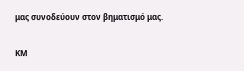μας συνοδεύουν στον βηματισμό μας.

ΚΜ